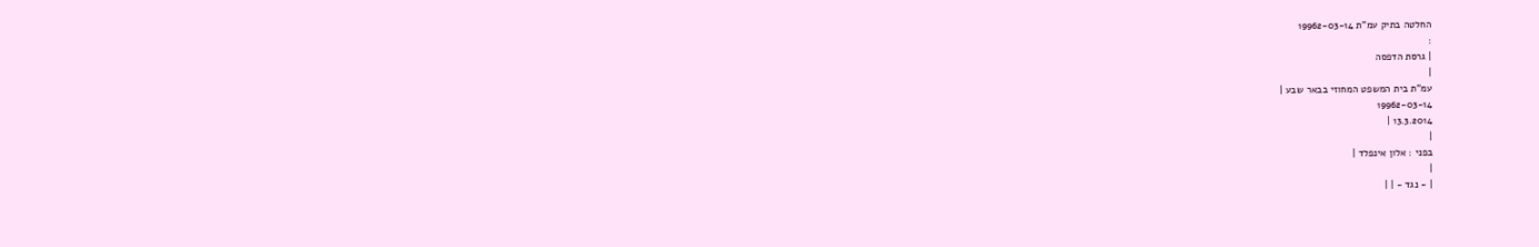החלטה בתיק עמ"ת 19962-03-14
:
| גרסת הדפסה
|
עמ"ת בית המשפט המחוזי בבאר שבע |
19962-03-14
13.3.2014 |
|
בפני : אלון אינפלד |
|
| - נגד - | |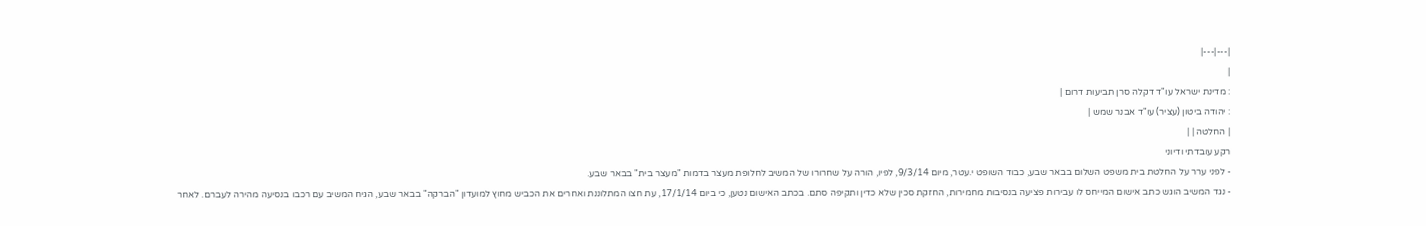|---|---|
|
: מדינת ישראל עו"ד דקלה סרן תביעות דרום |
: יהודה ביטון (עציר) עו"ד אבנר שמש |
| החלטה | |
רקע עובדתי ודיוני
- לפני ערר על החלטת בית משפט השלום בבאר שבע, כבוד השופט י.עטר, מיום 9/3/14, לפיו, הורה על שחרורו של המשיב לחלופת מעצר בדמות "מעצר בית" בבאר שבע.
- נגד המשיב הוגש כתב אישום המייחס לו עבירות פציעה בנסיבות מחמירות, החזקת סכין שלא כדין ותקיפה סתם. בכתב האישום נטען, כי ביום 17/1/14, עת חצו המתלוננת ואחרים את הכביש מחוץ למועדון "הברקה" בבאר שבע, הגיח המשיב עם רכבו בנסיעה מהירה לעברם. לאחר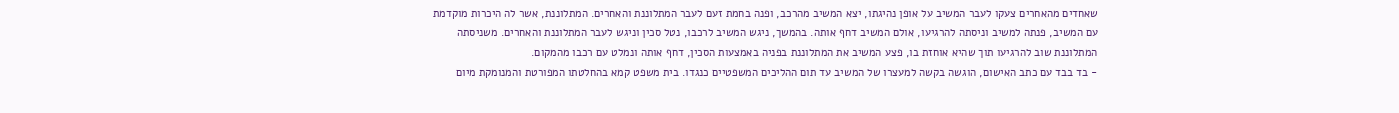שאחדים מהאחרים צעקו לעבר המשיב על אופן נהיגתו, יצא המשיב מהרכב, ופנה בחמת זעם לעבר המתלוננת והאחרים. המתלוננת, אשר לה היכרות מוקדמת עם המשיב, פנתה למשיב וניסתה להרגיעו, אולם המשיב דחף אותה. בהמשך, ניגש המשיב לרכבו, נטל סכין וניגש לעבר המתלוננת והאחרים. משניסתה המתלוננת שוב להרגיעו תוך שהיא אוחזת בו, פצע המשיב את המתלוננת בפניה באמצעות הסכין, דחף אותה ונמלט עם רכבו מהמקום.
- בד בבד עם כתב האישום, הוגשה בקשה למעצרו של המשיב עד תום ההליכים המשפטיים כנגדו. בית משפט קמא בהחלטתו המפורטת והמנומקת מיום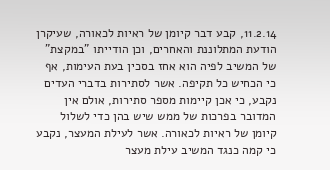11.2.14, קבע דבר קיומן של ראיות לכאורה, שעיקרן הודעת המתלוננת והאחרים, וכן הודייתו "במקצת" של המשיב לפיה הוא אחז בסכין בעת העימות, אף כי הכחיש כל תקיפה. אשר לסתירות בדברי העדים נקבע, כי אכן קיימות מספר סתירות, אולם אין המדובר בפרכות של ממש שיש בהן כדי לשלול קיומן של ראיות לכאורה. אשר לעילת המעצר, נקבע כי קמה כנגד המשיב עילת מעצר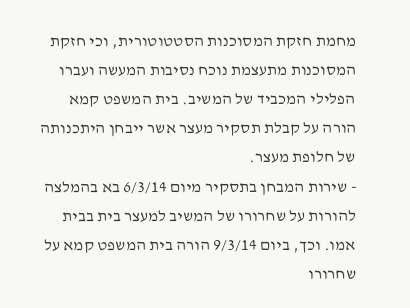מחמת חזקת המסוכנות הסטטוטורית, וכי חזקת המסוכנות מתעצמת נוכח נסיבות המעשה ועברו הפלילי המכביד של המשיב. בית המשפט קמא הורה על קבלת תסקיר מעצר אשר ייבחן היתכנותה של חלופת מעצר.
- שירות המבחן בתסקיר מיום 6/3/14 בא בהמלצה להורות על שחרורו של המשיב למעצר בית בבית אמו. וכך, ביום 9/3/14 הורה בית המשפט קמא על שחרורו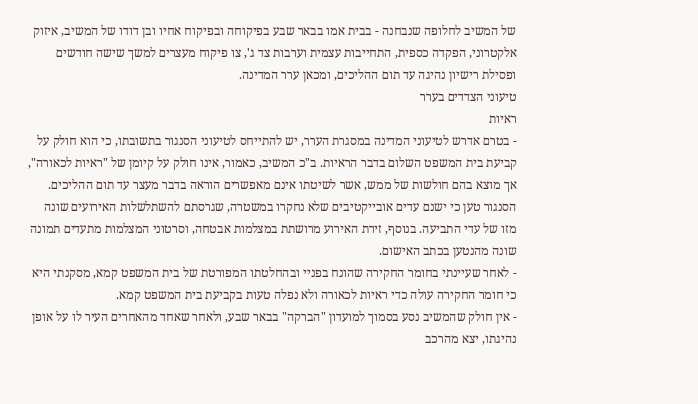של המשיב לחלופה שנבחנה - בבית אמו בבאר שבע בפיקוחה ובפיקוח אחיו ובן דודו של המשיב, איזוק אלקטרוני, הפקדה כספית, התחייבות עצמית וערבות צד ג', צו פיקוח מעצרים למשך שישה חודשים ופסילת רישיון נהיגה עד תום ההליכים, ומכאן ערר המדינה.
טיעוני הצדדים בערר
ראיות
- בטרם אדרש לטיעוני המדינה במסגרת הערר, יש להתייחס לטיעוני הסנגור בתשובתו, כי הוא חולק על קביעת בית המשפט השלום בדבר הראיות. ב"כ המשיב, כאמור, אינו חולק על קיומן של "ראיות לכאורה", אך מוצא בהם חולשות של ממש, אשר לשיטתו אינם מאפשרים הוראה בדבר מעצר עד תום ההליכים. הסנגור טען כי ישנם עדים אובייקטיבים שלא נחקרו במשטרה, שגרסתם להשתלשלות האירועים שונה מזו של עדי התביעה. בנוסף, זירת האירוע מרושתת במצלמות אבטחה, וסרטוני המצלמות מתעדים תמונה שונה מהנטען בכתב האישום.
- לאחר שעיינתי בחומר החקירה שהונח בפניי ובהחלטתו המפורטת של בית המשפט קמא, מסקנתי היא כי חומר החקירה עולה כדי ראיות לכאורה ולא נפלה טעות בקביעת בית המשפט קמא.
- אין חולק שהמשיב נסע בסמוך למועדון "הברקה" בבאר שבע, ולאחר שאחד מהאחרים העיר לו על אופן נהיגתו, יצא מהרכב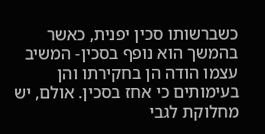כשברשותו סכין יפנית, כאשר בהמשך הוא נופף בסכין- המשיב עצמו הודה הן בחקירתו והן בעימותים כי אחז בסכין. אולם, יש מחלוקת לגבי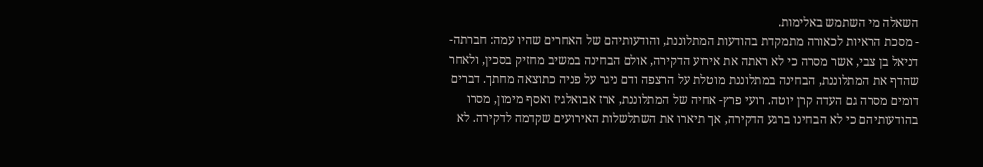השאלה מי השתמש באלימות.
- מסכת הראיות לכאורה מתמקדת בהודעות המתלוננת, והודעותיהם של האחרים שהיו עמה: חברתה- דניאל בן צבי, אשר מסרה כי לא ראתה את אירוע הדקירה, אולם הבחינה במשיב מחזיק בסכין, ולאחר שהדף את המתלוננת, הבחינה במתלוננת מוטלת על הרצפה ודם ניגר על פניה כתוצאה מחתך. דברים דומים מסרה גם העדה קרן יוטה. רועי פרץ- אחיה של המתלוננת, ארז אבואלגיז ואסף מימון, מסרו בהודעותיהם כי לא הבחינו ברגע הדקירה, אך תיארו את השתלשלות האירועים שקדמה לדקירה. לא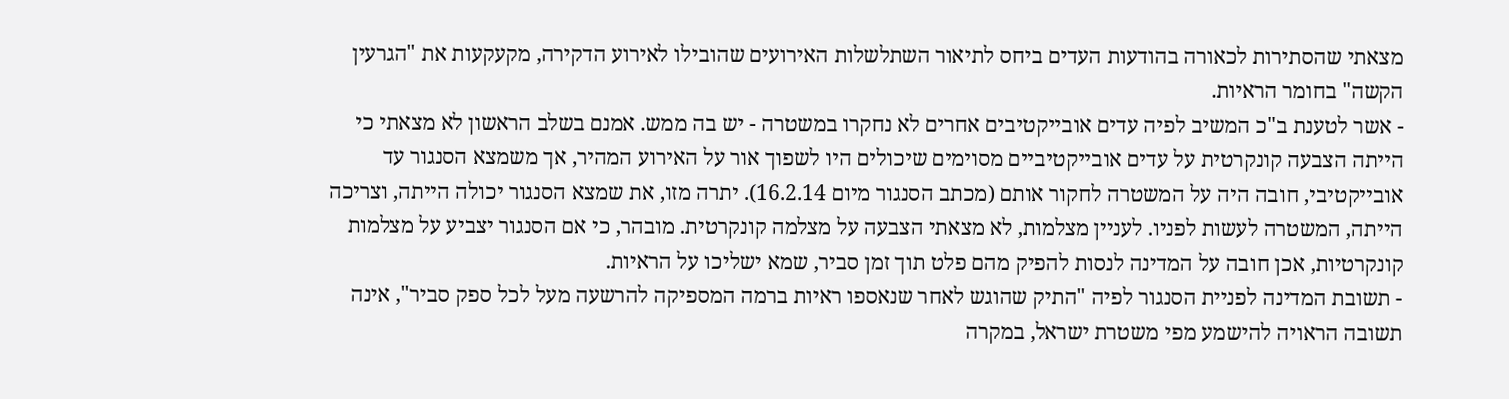מצאתי שהסתירות לכאורה בהודעות העדים ביחס לתיאור השתלשלות האירועים שהובילו לאירוע הדקירה, מקעקעות את "הגרעין הקשה" בחומר הראיות.
- אשר לטענת ב"כ המשיב לפיה עדים אובייקטיבים אחרים לא נחקרו במשטרה - יש בה ממש. אמנם בשלב הראשון לא מצאתי כי הייתה הצבעה קונקרטית על עדים אובייקטיביים מסוימים שיכולים היו לשפוך אור על האירוע המהיר, אך משמצא הסנגור עד אובייקטיבי, חובה היה על המשטרה לחקור אותם (מכתב הסנגור מיום 16.2.14). יתרה מזו, את שמצא הסנגור יכולה הייתה, וצריכה הייתה, המשטרה לעשות לפניו. לעניין מצלמות, לא מצאתי הצבעה על מצלמה קונקרטית. מובהר, כי אם הסנגור יצביע על מצלמות קונקרטיות, אכן חובה על המדינה לנסות להפיק מהם פלט תוך זמן סביר, שמא ישליכו על הראיות.
- תשובת המדינה לפניית הסנגור לפיה "התיק שהוגש לאחר שנאספו ראיות ברמה המספיקה להרשעה מעל לכל ספק סביר", אינה תשובה הראויה להישמע מפי משטרת ישראל, במקרה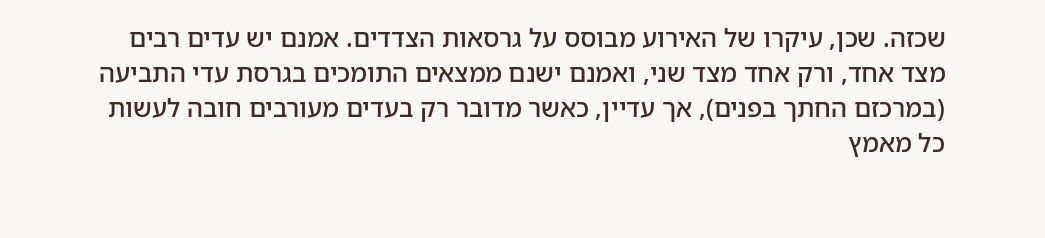שכזה. שכן, עיקרו של האירוע מבוסס על גרסאות הצדדים. אמנם יש עדים רבים מצד אחד, ורק אחד מצד שני, ואמנם ישנם ממצאים התומכים בגרסת עדי התביעה (במרכזם החתך בפנים), אך עדיין, כאשר מדובר רק בעדים מעורבים חובה לעשות כל מאמץ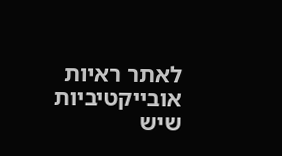לאתר ראיות אובייקטיביות שיש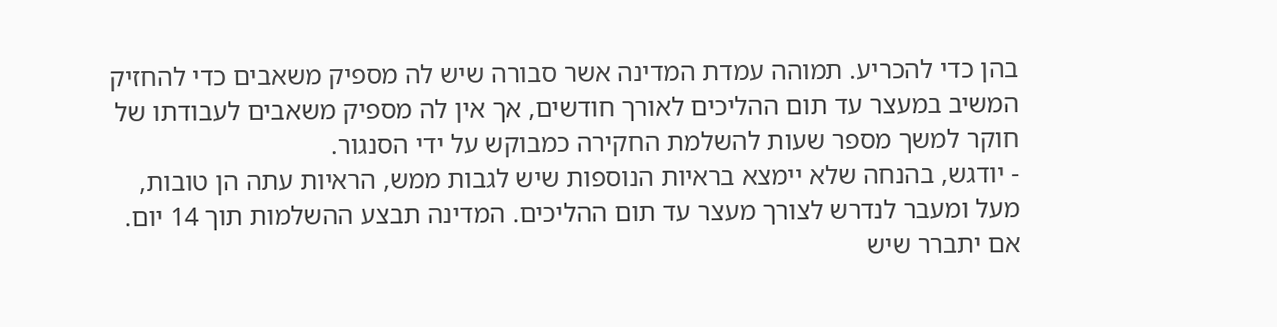בהן כדי להכריע. תמוהה עמדת המדינה אשר סבורה שיש לה מספיק משאבים כדי להחזיק המשיב במעצר עד תום ההליכים לאורך חודשים, אך אין לה מספיק משאבים לעבודתו של חוקר למשך מספר שעות להשלמת החקירה כמבוקש על ידי הסנגור.
- יודגש, בהנחה שלא יימצא בראיות הנוספות שיש לגבות ממש, הראיות עתה הן טובות, מעל ומעבר לנדרש לצורך מעצר עד תום ההליכים. המדינה תבצע ההשלמות תוך 14 יום. אם יתברר שיש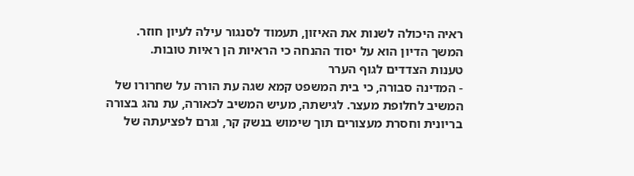ראיה היכולה לשנות את האיזון, תעמוד לסנגור עילה לעיון חוזר. המשך הדיון הוא על יסוד ההנחה כי הראיות הן ראיות טובות.
טענות הצדדים לגוף הערר
- המדינה סבורה, כי בית המשפט קמא שגה עת הורה על שחרורו של המשיב לחלופת מעצר. לגישתה, מעיש המשיב לכאורה, עת נהג בצורה בריונית וחסרת מעצורים תוך שימוש בנשק קר, וגרם לפציעתה של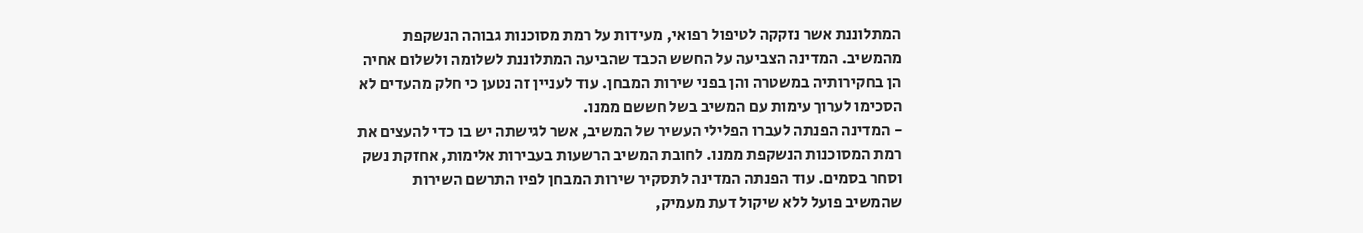המתלוננת אשר נזקקה לטיפול רפואי, מעידות על רמת מסוכנות גבוהה הנשקפת מהמשיב. המדינה הצביעה על החשש הכבד שהביעה המתלוננת לשלומה ולשלום אחיה הן בחקירותיה במשטרה והן בפני שירות המבחן. עוד לעניין זה נטען כי חלק מהעדים לא הסכימו לערוך עימות עם המשיב בשל חששם ממנו.
- המדינה הפנתה לעברו הפלילי העשיר של המשיב, אשר לגישתה יש בו כדי להעצים את רמת המסוכנות הנשקפת ממנו. לחובת המשיב הרשעות בעבירות אלימות, אחזקת נשק וסחר בסמים. עוד הפנתה המדינה לתסקיר שירות המבחן לפיו התרשם השירות שהמשיב פועל ללא שיקול דעת מעמיק,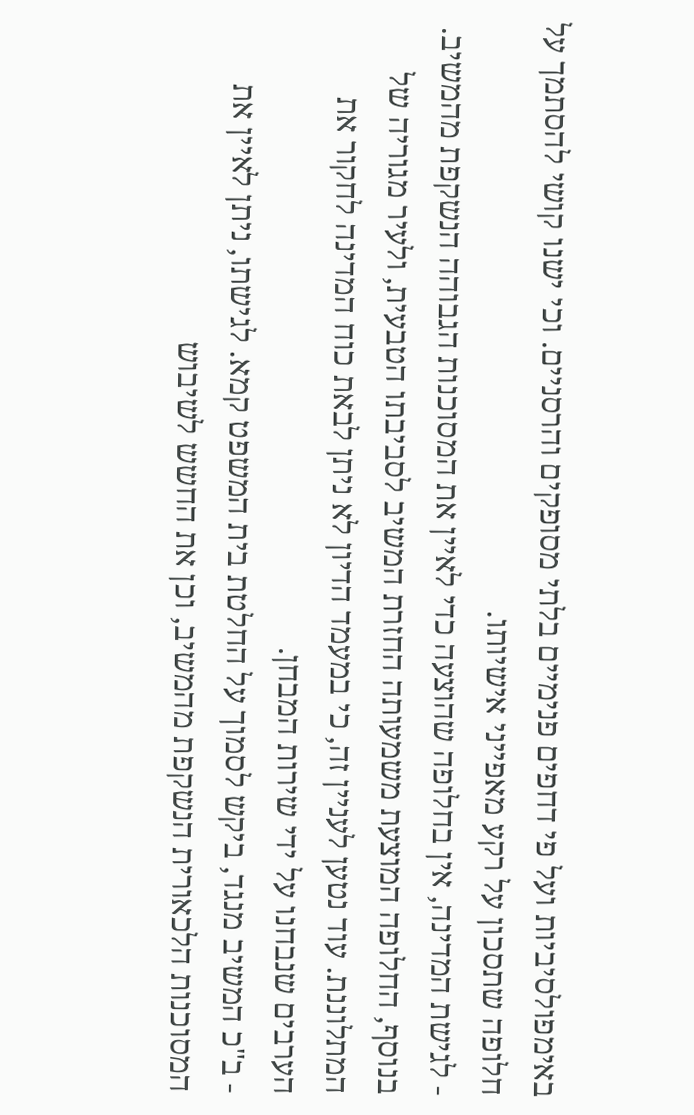באימפולסיביות ועל פי דחפים פנימיים בלתי מסופקים והרסניים. וכי ישנו קושי להסתמך על חלופה שתסכון על רקע מאפייני אישיותו.
- לגישת המדינה, אין בחלופה שהוצעה כדי לאיין את המסוכנות הגבוהה הנשקפת מהמשיב. בנוסף, החלופה המוצעת משמעותה החזרת המשיב לסביבתו הטבעית, ולעיר מגוריה של המתלוננת. עוד נטען לעניין זה, כי במעמד הדיון לא ניתן לבאת כוח המדינה לחקור את הערבים שנבחנו על ידי שירות המבחן.
- ב"כ המשיב מנגד, ביקש לסמוך על החלטת בית המשפט קמא. לגישתו, ניתן לאיין את המסוכנות הלכאורית הנשקפת מהמשיב, וכן את החשש לשיבוש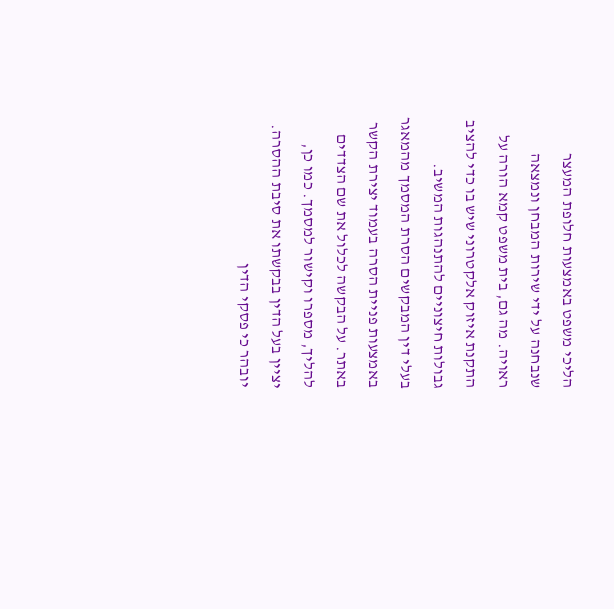הליכי משפט באמצעות חלופת המעצר שנבחנה על ידי שירות המבחן ונמצאה ראויה. מה גם, בית משפט קמא הורה על התקנת איזוק אלקטרוני שיש בו כדי להציב גבולות חיצוניים להתנהגות המשיב.
בעלי דין המבקשים הסרת המסמך מהמאגר באמצעות פניית הסרה בעמוד יצירת הקשר באתר. על הבקשה לכלול את שם הצדדים להליך, מספרו וקישור למסמך. כמו כן, יציין בעל הדין בבקשתו את סיבת ההסרה. יובהר כי פסקי הדין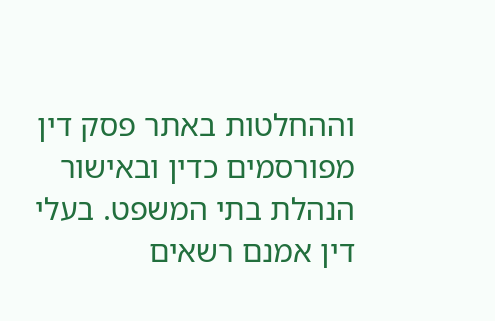וההחלטות באתר פסק דין מפורסמים כדין ובאישור הנהלת בתי המשפט. בעלי דין אמנם רשאים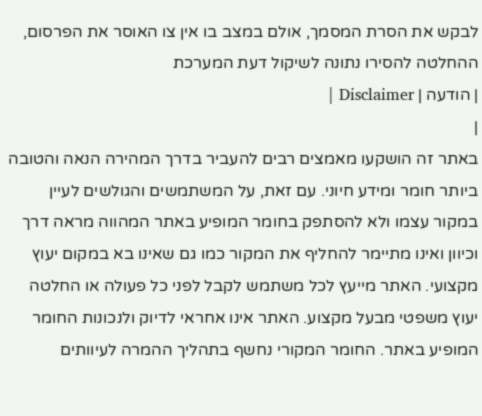לבקש את הסרת המסמך, אולם במצב בו אין צו האוסר את הפרסום, ההחלטה להסירו נתונה לשיקול דעת המערכת
| הודעה | Disclaimer |
|
באתר זה הושקעו מאמצים רבים להעביר בדרך המהירה הנאה והטובה ביותר חומר ומידע חיוני. עם זאת, על המשתמשים והגולשים לעיין במקור עצמו ולא להסתפק בחומר המופיע באתר המהווה מראה דרך וכיוון ואינו מתיימר להחליף את המקור כמו גם שאינו בא במקום יעוץ מקצועי. האתר מייעץ לכל משתמש לקבל לפני כל פעולה או החלטה יעוץ משפטי מבעל מקצוע. האתר אינו אחראי לדיוק ולנכונות החומר המופיע באתר. החומר המקורי נחשף בתהליך ההמרה לעיוותים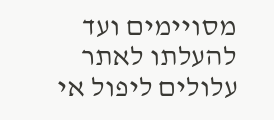מסויימים ועד להעלתו לאתר עלולים ליפול אי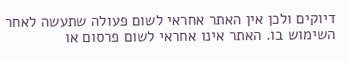דיוקים ולכן אין האתר אחראי לשום פעולה שתעשה לאחר השימוש בו. האתר אינו אחראי לשום פרסום או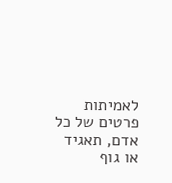לאמיתות פרטים של כל אדם, תאגיד או גוף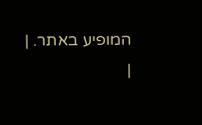המופיע באתר. |
|